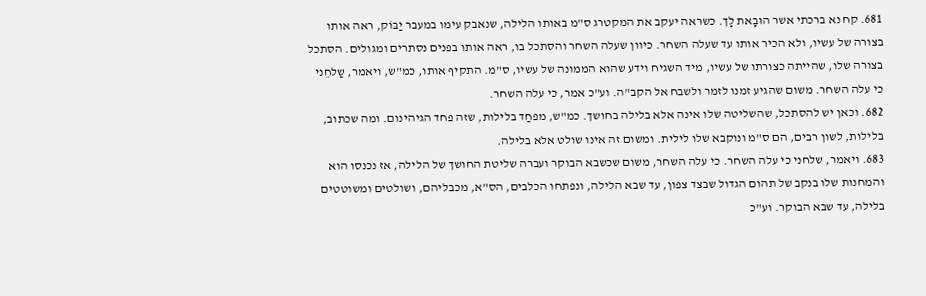681. קח נא ברכתי אשר הוּבָאת לָך. כשראה יעקב את המקטרג ס"מ באותו הלילה, שנאבק עימו במעבר יַבּוֹק, ראה אותו בצורה של עשיו, ולא הכיר אותו עד שעלה השחר. כיוון שעלה השחר והסתכל בו, ראה אותו בפנים נסתרים ומגולים. הסתכל בצורה שלו, שהייתה כצורתו של עשיו, מיד השגיח וידע שהוא הממונה של עשיו, ס"מ. התקיף אותו, כמ"ש, ויאמר, שַלחֵני כי עלה השחר. משום שהגיע זמנו לזמר ולשבח אל הקב"ה. וע"כ אמר, כי עלה השחר.
682. וכאן יש להסתכל, שהשליטה שלו אינה אלא בלילה בחושך. כמ"ש, מפחַד בלילות, שזה פחד הגיהינום. ומה שכתוב, בלילות, לשון רבים, הם ס"מ ונוקבא שלו לילית. ומשום זה אינו שולט אלא בלילה.
683. ויאמר, שלחני כי עלה השחר. כי עלה השחר, משום שכשבא הבוקר ועברה שליטת החושך של הלילה, אז נכנסו הוא והמחנות שלו בנקב של תהום הגדול שבצד צפון, עד שבא הלילה, ונפתחו הכלבים, הס"א, מכבליהם, ושולטים ומשוטטים בלילה, עד שבא הבוקר. וע"כ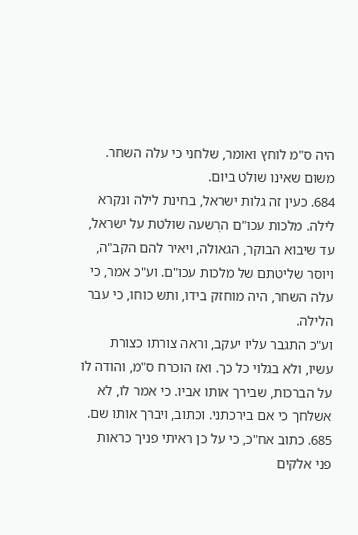היה ס"מ לוחץ ואומר, שלחני כי עלה השחר. משום שאינו שולט ביום.
684. כעין זה גלות ישראל, בחינת לילה ונקרא לילה. מלכות עכו"ם הרְשעה שולטת על ישראל, עד שיבוא הבוקר, הגאולה, ויאיר להם הקב"ה, ויוסר שליטתם של מלכות עכו"ם. וע"כ אמר, כי עלה השחר, היה מוחזק בידו, ותש כוחו, כי עבר הלילה.
וע"כ התגבר עליו יעקב, וראה צורתו כצורת עשיו, ולא בגלוי כל כך. ואז הוכרח ס"מ, והודה לו על הברכות, שבירך אותו אביו. כי אמר לו, לא אשלחך כי אם בירכתני. וכתוב, ויברך אותו שם.
685. כתוב אח"כ, כי על כן ראיתי פניך כראות פני אלקים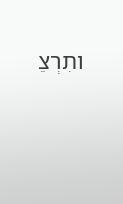ותִרְצֵ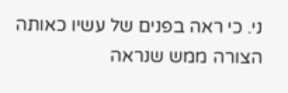ני. כי ראה בפנים של עשיו כאותה הצורה ממש שנראה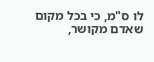לו ס"מ, כי בכל מקום שאדם מקושר,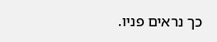כך נראים פניו.